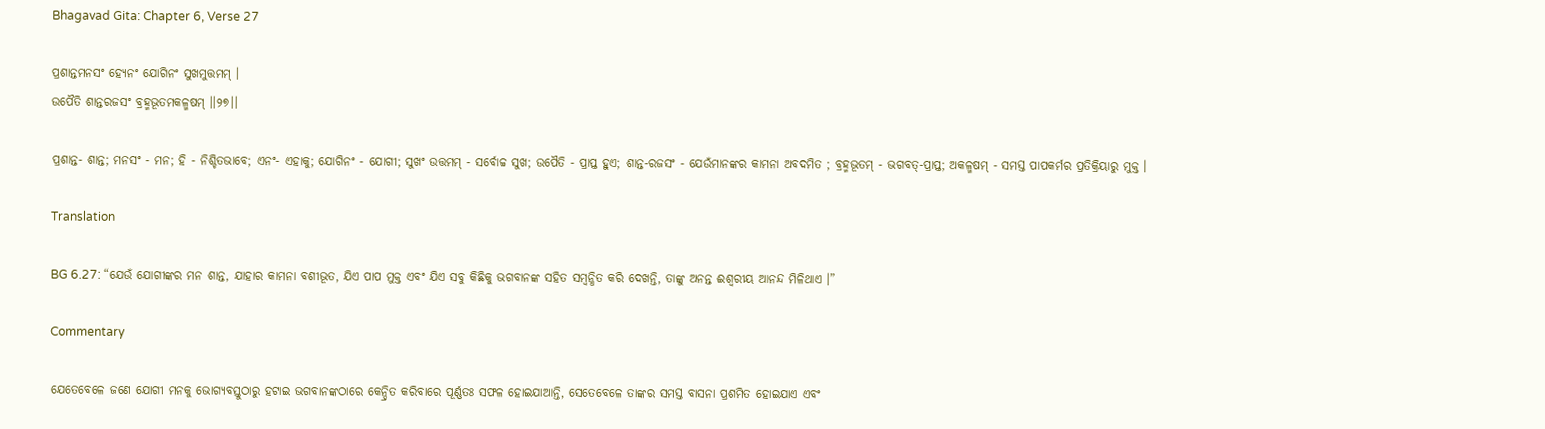Bhagavad Gita: Chapter 6, Verse 27

ପ୍ରଶାନ୍ତମନସଂ ହ୍ୟେନଂ ଯୋଗିନଂ ସୁଖମୁତ୍ତମମ୍ ।
ଉପୈତି ଶାନ୍ତରଜସଂ ବ୍ରହ୍ମଭୂତମକଳ୍ମଷମ୍ ।।୨୭।।

ପ୍ରଶାନ୍ତ- ଶାନ୍ତ; ମନସଂ - ମନ; ହି - ନିଶ୍ଚିତଭାବେ; ଏନଂ- ଏହାକୁ; ଯୋଗିନଂ - ଯୋଗୀ; ସୁଖଂ ଉତ୍ତମମ୍ - ସର୍ବୋଚ୍ଚ ସୁଖ; ଉପୈତି - ପ୍ରାପ୍ତ ହୁଏ; ଶାନ୍ତ-ରଜସଂ - ଯେଉଁମାନଙ୍କର କାମନା ଅବଦମିତ ; ବ୍ରହ୍ମଭୂତମ୍ - ଭଗବତ୍‌-ପ୍ରାପ୍ତ; ଅକଳ୍ମଷମ୍ - ସମସ୍ତ ପାପକର୍ମର ପ୍ରତିକ୍ରିୟାରୁ ମୁକ୍ତ ।

Translation

BG 6.27: “ଯେଉଁ ଯୋଗୀଙ୍କର ମନ ଶାନ୍ତ, ଯାହାର କାମନା ବଶୀଭୂତ, ଯିଏ ପାପ ମୁକ୍ତ ଏବଂ ଯିଏ ସବୁ କିଛିକୁ ଭଗବାନଙ୍କ ସହିତ ସମ୍ବନ୍ଧିତ କରି ଦେଖନ୍ତି, ତାଙ୍କୁ ଅନନ୍ତ ଈଶ୍ୱରୀୟ ଆନନ୍ଦ ମିଳିଥାଏ ।”

Commentary

ଯେତେବେଳେ ଜଣେ ଯୋଗୀ ମନକୁ ଭୋଗ୍ୟବସ୍ତୁଠାରୁ ହଟାଇ ଭଗବାନଙ୍କଠାରେ କେନ୍ଦ୍ରିତ କରିବାରେ ପୂର୍ଣ୍ଣତଃ ସଫଳ ହୋଇଯାଆନ୍ତି, ସେତେବେଳେ ତାଙ୍କର ସମସ୍ତ ବାସନା ପ୍ରଶମିତ ହୋଇଯାଏ ଏବଂ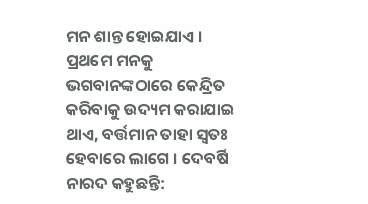ମନ ଶାନ୍ତ ହୋଇଯାଏ । ପ୍ରଥମେ ମନକୁ ଭଗବାନଙ୍କଠାରେ କେନ୍ଦ୍ରିତ କରିବାକୁ ଉଦ୍ୟମ କରାଯାଇ ଥାଏ, ବର୍ତ୍ତମାନ ତାହା ସ୍ୱତଃ ହେବାରେ ଲାଗେ । ଦେବର୍ଷି ନାରଦ କହୁଛନ୍ତି: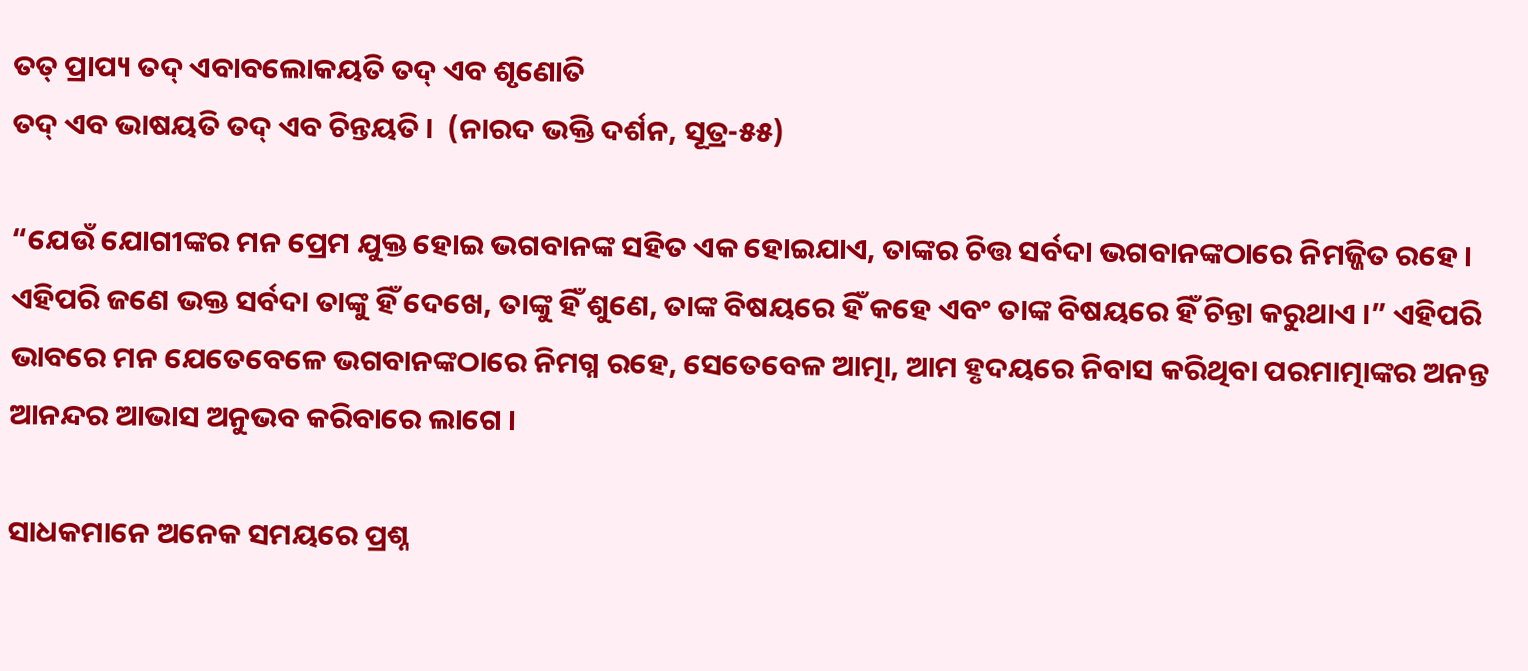ତତ୍ ପ୍ରାପ୍ୟ ତଦ୍ ଏବାବଲୋକୟତି ତଦ୍ ଏବ ଶୃଣୋତି
ତଦ୍ ଏବ ଭାଷୟତି ତଦ୍ ଏବ ଚିନ୍ତୟତି ।  (ନାରଦ ଭକ୍ତି ଦର୍ଶନ, ସୂତ୍ର-୫୫)

“ଯେଉଁ ଯୋଗୀଙ୍କର ମନ ପ୍ରେମ ଯୁକ୍ତ ହୋଇ ଭଗବାନଙ୍କ ସହିତ ଏକ ହୋଇଯାଏ, ତାଙ୍କର ଚିତ୍ତ ସର୍ବଦା ଭଗବାନଙ୍କଠାରେ ନିମଜ୍ଜିତ ରହେ । ଏହିପରି ଜଣେ ଭକ୍ତ ସର୍ବଦା ତାଙ୍କୁ ହିଁ ଦେଖେ, ତାଙ୍କୁ ହିଁ ଶୁଣେ, ତାଙ୍କ ବିଷୟରେ ହିଁ କହେ ଏବଂ ତାଙ୍କ ବିଷୟରେ ହିଁ ଚିନ୍ତା କରୁଥାଏ ।” ଏହିପରି ଭାବରେ ମନ ଯେତେବେଳେ ଭଗବାନଙ୍କଠାରେ ନିମଗ୍ନ ରହେ, ସେତେବେଳ ଆତ୍ମା, ଆମ ହୃଦୟରେ ନିବାସ କରିଥିବା ପରମାତ୍ମାଙ୍କର ଅନନ୍ତ ଆନନ୍ଦର ଆଭାସ ଅନୁଭବ କରିବାରେ ଲାଗେ ।

ସାଧକମାନେ ଅନେକ ସମୟରେ ପ୍ରଶ୍ନ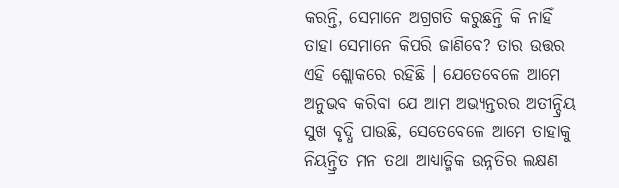କରନ୍ତି, ସେମାନେ ଅଗ୍ରଗତି କରୁଛନ୍ତି କି ନାହିଁ ତାହା ସେମାନେ କିପରି ଜାଣିବେ? ତାର ଉତ୍ତର ଏହି ଶ୍ଲୋକରେ ରହିଛି । ଯେତେବେଳେ ଆମେ ଅନୁଭବ କରିବା ଯେ ଆମ ଅଭ୍ୟନ୍ତରର ଅତୀନ୍ଦ୍ରିୟ ସୁଖ ବୃଦ୍ଧି ପାଉଛି, ସେତେବେଳେ ଆମେ ତାହାକୁ ନିୟନ୍ତ୍ରିତ ମନ ତଥା ଆଧ୍ୟାତ୍ମିକ ଉନ୍ନତିର ଲକ୍ଷଣ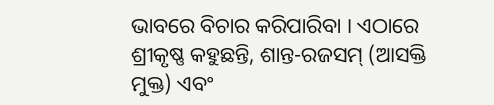ଭାବରେ ବିଚାର କରିପାରିବା । ଏଠାରେ ଶ୍ରୀକୃଷ୍ଣ କହୁଛନ୍ତି, ଶାନ୍ତ-ରଜସମ୍ (ଆସକ୍ତି ମୁକ୍ତ) ଏବଂ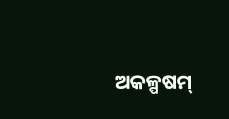ଅକଳ୍ପଷମ୍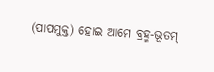(ପାପମୁକ୍ତ) ହୋଇ ଆମେ ବ୍ରହ୍ମ-ଭୂତମ୍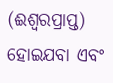(ଈଶ୍ୱରପ୍ରାପ୍ତ) ହୋଇଯବା ଏବଂ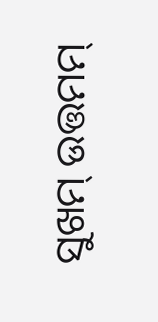ସୁଖମ୍ ଉତ୍ତମମ୍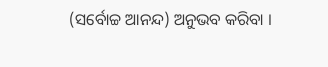(ସର୍ବୋଚ୍ଚ ଆନନ୍ଦ) ଅନୁଭବ କରିବା ।